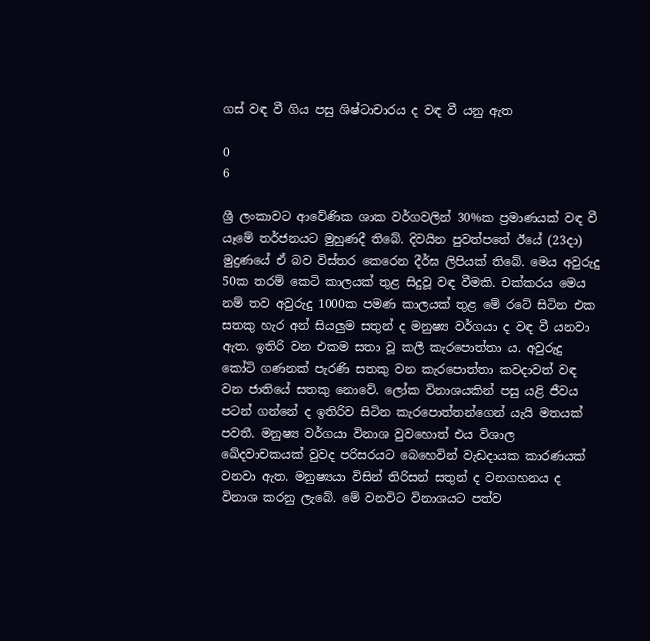ගස් වඳ වී ගිය පසු ශිෂ්ටාචාරය ද වඳ වී යනු ඇත

0
6

ශ්‍රී ලංකාවට ආවේණික ශාක වර්ගවලින් 30%ක ප්‍රමාණයක් වඳ වී යෑමේ තර්ජනයට මුහුණදී තිබේ. දිවයින පුවත්පතේ ඊයේ (23දා) මුද්‍රණයේ ඒ බව විස්තර කෙරෙන දීර්ඝ ලිපියක් තිබේ. මෙය අවුරුදු 50ක තරම් කෙටි කාලයක් තුළ සිදුවූ වඳ වීමකි. චක්කරය මෙය නම් තව අවුරුදු 1000ක පමණ කාලයක් තුළ මේ රටේ සිටින එක සතකු හැර අන් සියලුම සතුන් ද මනුෂ්‍ය වර්ගයා ද වඳ වී යනවා ඇත. ඉතිරි වන එකම සතා වූ කලී කැරපොත්තා ය. අවුරුදු කෝටි ගණනක් පැරණි සතකු වන කැරපොත්තා කවදාවත් වඳ වන ජාතියේ සතකු නොවේ. ලෝක විනාශයකින් පසු යළි ජීවය පටන් ගන්නේ ද ඉතිරිව සිටින කැරපොත්තන්ගෙන් යැයි මතයක් පවතී. මනුෂ්‍ය වර්ගයා විනාශ වුවහොත් එය විශාල ඛේදවාචකයක් වුවද පරිසරයට බෙහෙවින් වැඩදායක කාරණයක් වනවා ඇත. මනුෂ්‍යයා විසින් තිරිසන් සතුන් ද වනගහනය ද විනාශ කරනු ලැබේ. මේ වනවිට විනාශයට පත්ව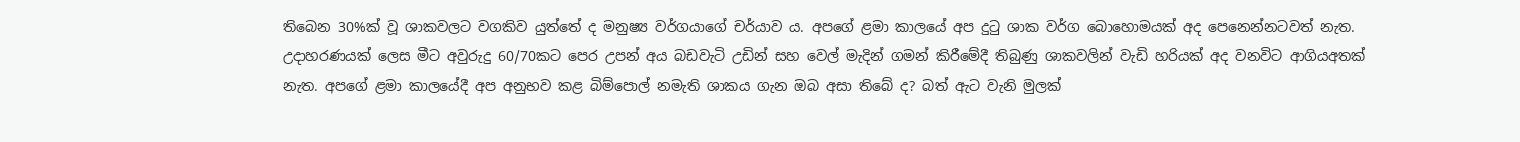තිබෙන 30%ක් වූ ශාකවලට වගකිව යුත්තේ ද මනුෂ්‍ය වර්ගයාගේ චර්යාව ය. අපගේ ළමා කාලයේ අප දුටු ශාක වර්ග බොහොමයක් අද පෙනෙන්නටවත් නැත. උදාහරණයක් ලෙස මීට අවුරුදු 60/70කට පෙර උපන් අය බඩවැටි උඩින් සහ වෙල් මැදින් ගමන් කිරීමේදී තිබුණු ශාකවලින් වැඩි හරියක් අද වනවිට ආගියඅතක් නැත. අපගේ ළමා කාලයේදී අප අනුභව කළ බිම්පොල් නමැති ශාකය ගැන ඔබ අසා තිබේ ද? බත් ඇට වැනි මුලක්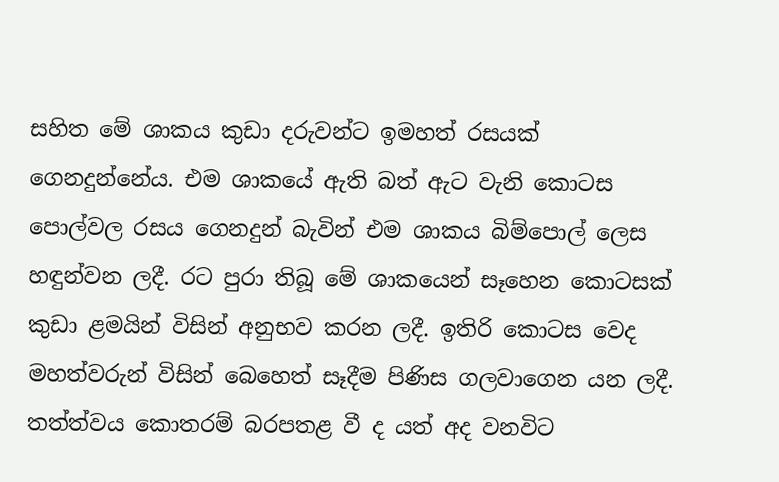සහිත මේ ශාකය කුඩා දරුවන්ට ඉමහත් රසයක් ගෙනදුන්නේය. එම ශාකයේ ඇති බත් ඇට වැනි කොටස පොල්වල රසය ගෙනදුන් බැවින් එම ශාකය බිම්පොල් ලෙස හඳුන්වන ලදී. රට පුරා තිබූ මේ ශාකයෙන් සෑහෙන කොටසක් කුඩා ළමයින් විසින් අනුභව කරන ලදී. ඉතිරි කොටස වෙද මහත්වරුන් විසින් බෙහෙත් සෑදීම පිණිස ගලවාගෙන යන ලදී. තත්ත්වය කොතරම් බරපතළ වී ද යත් අද වනවිට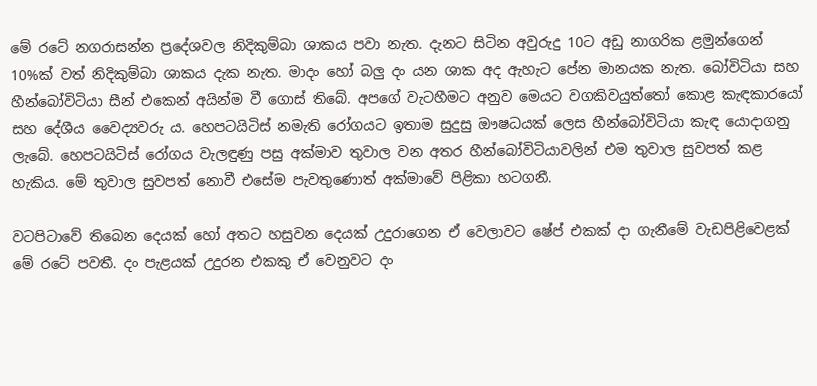මේ රටේ නගරාසන්න ප්‍රදේශවල නිදිකුම්බා ශාකය පවා නැත. දැනට සිටින අවුරුදු 10ට අඩු නාගරික ළමුන්ගෙන් 10%ක් වත් නිදිකුම්බා ශාකය දැක නැත. මාදං හෝ බලු දං යන ශාක අද ඇහැට පේන මානයක නැත. බෝවිටියා සහ හීන්බෝවිටියා සීන් එකෙන් අයින්ම වී ගොස් තිබේ. අපගේ වැටහීමට අනුව මෙයට වගකිවයුත්තෝ කොළ කැඳකාරයෝ සහ දේශීය වෛද්‍යවරු ය. හෙපටයිටිස් නමැති රෝගයට ඉතාම සුදුසු ඖෂධයක් ලෙස හීන්බෝවිටියා කැඳ යොදාගනු ලැබේ. හෙපටයිටිස් රෝගය වැලඳුණු පසු අක්මාව තුවාල වන අතර හීන්බෝවිටියාවලින් එම තුවාල සුවපත් කළ හැකිය. මේ තුවාල සුවපත් නොවී එසේම පැවතුණොත් අක්මාවේ පිළිකා හටගනී.

වටපිටාවේ තිබෙන දෙයක් හෝ අතට හසුවන දෙයක් උදුරාගෙන ඒ වෙලාවට ෂේප් එකක් දා ගැනීමේ වැඩපිළිවෙළක් මේ රටේ පවතී. දං පැළයක් උදුරන එකකු ඒ වෙනුවට දං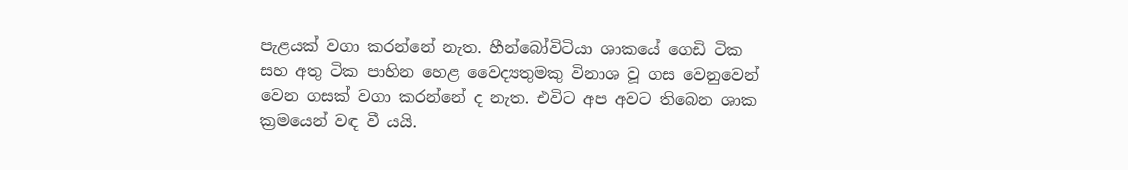පැළයක් වගා කරන්නේ නැත. හීන්බෝවිටියා ශාකයේ ගෙඩි ටික සහ අතු ටික පාහින හෙළ වෛද්‍යතුමකු විනාශ වූ ගස වෙනුවෙන් වෙන ගසක් වගා කරන්නේ ද නැත. එවිට අප අවට තිබෙන ශාක ක්‍රමයෙන් වඳ වී යයි.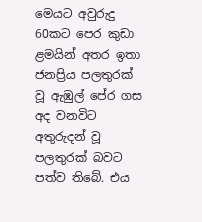මෙයට අවුරුදු 60කට පෙර කුඩා ළමයින් අතර ඉතා ජනප්‍රිය පලතුරක් වූ ඇඹුල් පේර ගස අද වනවිට අතුරුදන් වූ පලතුරක් බවට පත්ව තිබේ. එය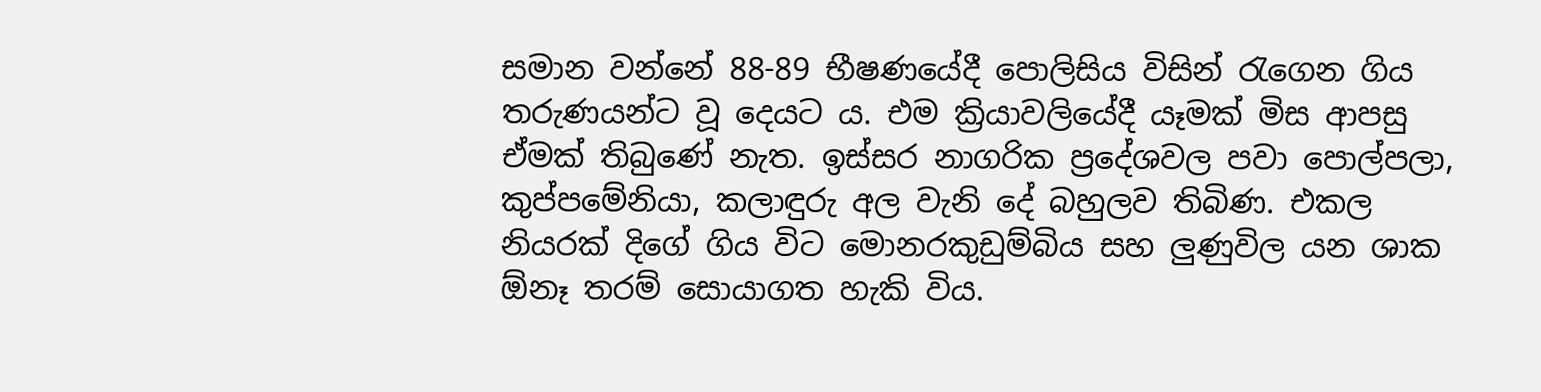සමාන වන්නේ 88-89 භීෂණයේදී පොලිසිය විසින් රැගෙන ගිය තරුණයන්ට වූ දෙයට ය. එම ක්‍රියාවලියේදී යෑමක් මිස ආපසු ඒමක් තිබුණේ නැත. ඉස්සර නාගරික ප්‍රදේශවල පවා පොල්පලා, කුප්පමේනියා, කලාඳුරු අල වැනි දේ බහුලව තිබිණ. එකල නියරක් දිගේ ගිය විට මොනරකුඩුම්බිය සහ ලුණුවිල යන ශාක ඕනෑ තරම් සොයාගත හැකි විය.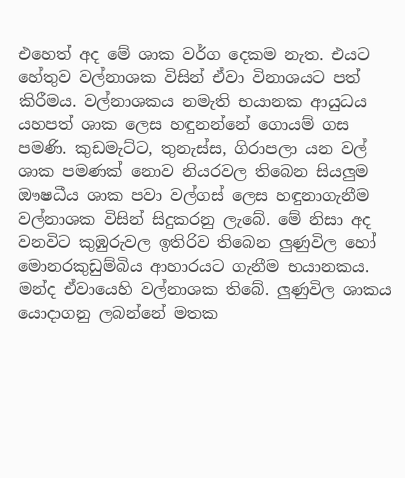එහෙත් අද මේ ශාක වර්ග දෙකම නැත. එයට හේතුව වල්නාශක විසින් ඒවා විනාශයට පත් කිරීමය. වල්නාශකය නමැති භයානක ආයුධය යහපත් ශාක ලෙස හඳුනන්නේ ගොයම් ගස පමණි. කුඩමැට්ට, තුනැස්ස, ගිරාපලා යන වල් ශාක පමණක් නොව නියරවල තිබෙන සියලුම ඖෂධීය ශාක පවා වල්ගස් ලෙස හඳුනාගැනීම වල්නාශක විසින් සිදුකරනු ලැබේ. මේ නිසා අද වනවිට කුඹුරුවල ඉතිරිව තිබෙන ලුණුවිල හෝ මොනරකුඩුම්බිය ආහාරයට ගැනීම භයානකය. මන්ද ඒවායෙහි වල්නාශක තිබේ. ලුණුවිල ශාකය යොදාගනු ලබන්නේ මතක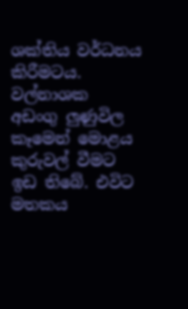ශක්තිය වර්ධනය කිරීමටය. වල්නාශක අඩංගු ලුණුවිල කෑමෙන් මොළය කුරුවල් වීමට ඉඩ තිබේ. එවිට මතකය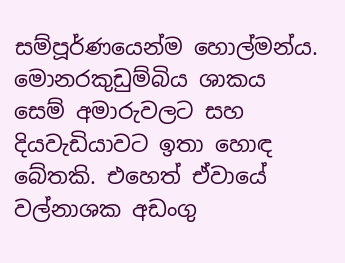සම්පූර්ණයෙන්ම හොල්මන්ය. මොනරකුඩුම්බිය ශාකය සෙම් අමාරුවලට සහ දියවැඩියාවට ඉතා හොඳ බේතකි. එහෙත් ඒවායේ වල්නාශක අඩංගු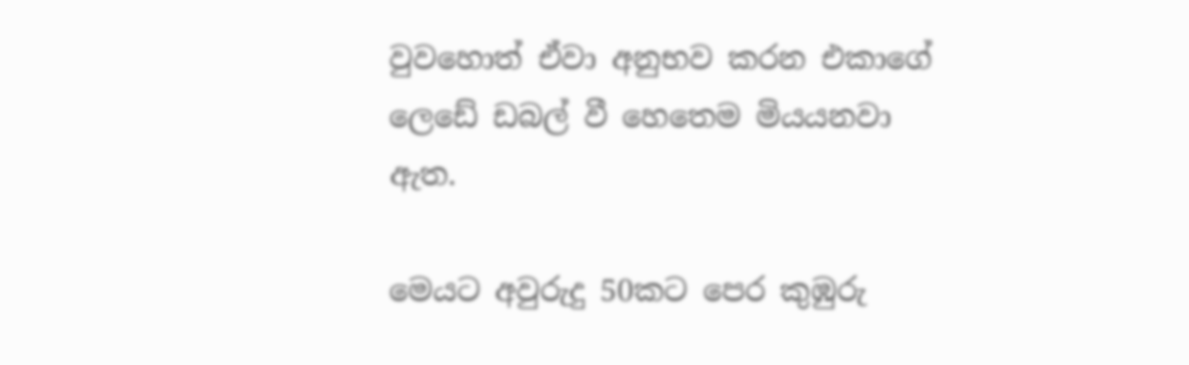වුවහොත් ඒවා අනුභව කරන එකාගේ ලෙඩේ ඩබල් වී හෙතෙම මියයනවා ඇත.

මෙයට අවුරුදු 50කට පෙර කුඹුරු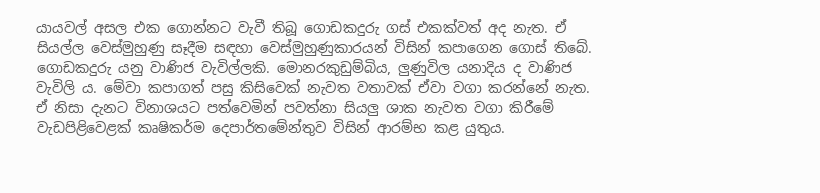යායවල් අසල එක ගොන්නට වැවී තිබූ ගොඩකදුරු ගස් එකක්වත් අද නැත. ඒ සියල්ල වෙස්මුහුණු සෑදීම සඳහා වෙස්මුහුණුකාරයන් විසින් කපාගෙන ගොස් තිබේ. ගොඩකදුරු යනු වාණිජ වැවිල්ලකි. මොනරකුඩුම්බිය, ලුණුවිල යනාදිය ද වාණිජ වැවිලි ය. මේවා කපාගත් පසු කිසිවෙක් නැවත වතාවක් ඒවා වගා කරන්නේ නැත. ඒ නිසා දැනට විනාශයට පත්වෙමින් පවත්නා සියලු ශාක නැවත වගා කිරීමේ වැඩපිළිවෙළක් කෘෂිකර්ම දෙපාර්තමේන්තුව විසින් ආරම්භ කළ යුතුය.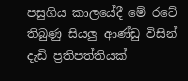පසුගිය කාලයේදී මේ රටේ තිබුණු සියලු ආණ්ඩු විසින් දැඩි ප්‍රතිපත්තියක්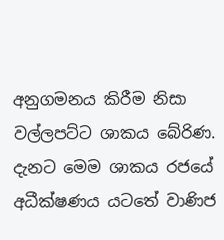අනුගමනය කිරීම නිසා වල්ලපට්ට ශාකය බේරිණ. දැනට මෙම ශාකය රජයේ අධීක්ෂණය යටතේ වාණිජ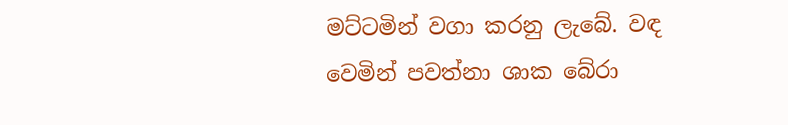මට්ටමින් වගා කරනු ලැබේ. වඳ වෙමින් පවත්නා ශාක බේරා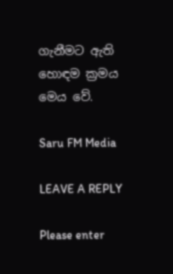ගැනීමට ඇති හොඳම ක්‍රමය මෙය වේ.

Saru FM Media

LEAVE A REPLY

Please enter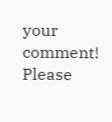your comment!
Please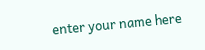enter your name here